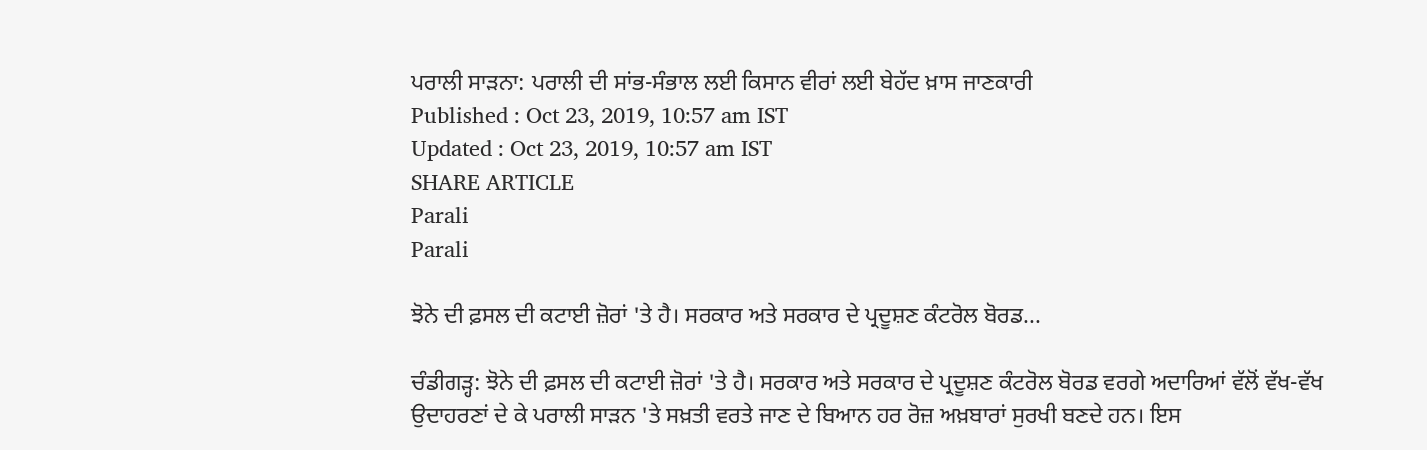ਪਰਾਲੀ ਸਾੜਨਾ: ਪਰਾਲੀ ਦੀ ਸਾਂਭ-ਸੰਭਾਲ ਲਈ ਕਿਸਾਨ ਵੀਰਾਂ ਲਈ ਬੇਹੱਦ ਖ਼ਾਸ ਜਾਣਕਾਰੀ
Published : Oct 23, 2019, 10:57 am IST
Updated : Oct 23, 2019, 10:57 am IST
SHARE ARTICLE
Parali
Parali

ਝੋਨੇ ਦੀ ਫ਼ਸਲ ਦੀ ਕਟਾਈ ਜ਼ੋਰਾਂ 'ਤੇ ਹੈ। ਸਰਕਾਰ ਅਤੇ ਸਰਕਾਰ ਦੇ ਪ੍ਰਦੂਸ਼ਣ ਕੰਟਰੋਲ ਬੋਰਡ...

ਚੰਡੀਗੜ੍ਹ: ਝੋਨੇ ਦੀ ਫ਼ਸਲ ਦੀ ਕਟਾਈ ਜ਼ੋਰਾਂ 'ਤੇ ਹੈ। ਸਰਕਾਰ ਅਤੇ ਸਰਕਾਰ ਦੇ ਪ੍ਰਦੂਸ਼ਣ ਕੰਟਰੋਲ ਬੋਰਡ ਵਰਗੇ ਅਦਾਰਿਆਂ ਵੱਲੋਂ ਵੱਖ-ਵੱਖ ਉਦਾਹਰਣਾਂ ਦੇ ਕੇ ਪਰਾਲੀ ਸਾੜਨ 'ਤੇ ਸਖ਼ਤੀ ਵਰਤੇ ਜਾਣ ਦੇ ਬਿਆਨ ਹਰ ਰੋਜ਼ ਅਖ਼ਬਾਰਾਂ ਸੁਰਖੀ ਬਣਦੇ ਹਨ। ਇਸ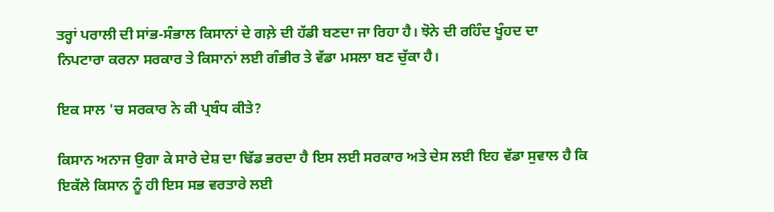ਤਰ੍ਹਾਂ ਪਰਾਲੀ ਦੀ ਸਾਂਭ-ਸੰਭਾਲ ਕਿਸਾਨਾਂ ਦੇ ਗਲ਼ੇ ਦੀ ਹੱਡੀ ਬਣਦਾ ਜਾ ਰਿਹਾ ਹੈ। ਝੋਨੇ ਦੀ ਰਹਿੰਦ ਖੂੰਹਦ ਦਾ ਨਿਪਟਾਰਾ ਕਰਨਾ ਸਰਕਾਰ ਤੇ ਕਿਸਾਨਾਂ ਲਈ ਗੰਭੀਰ ਤੇ ਵੱਡਾ ਮਸਲਾ ਬਣ ਚੁੱਕਾ ਹੈ।

ਇਕ ਸਾਲ 'ਚ ਸਰਕਾਰ ਨੇ ਕੀ ਪ੍ਰਬੰਧ ਕੀਤੇ?

ਕਿਸਾਨ ਅਨਾਜ ਉਗਾ ਕੇ ਸਾਰੇ ਦੇਸ਼ ਦਾ ਢਿੱਡ ਭਰਦਾ ਹੈ ਇਸ ਲਈ ਸਰਕਾਰ ਅਤੇ ਦੇਸ ਲਈ ਇਹ ਵੱਡਾ ਸੁਵਾਲ ਹੈ ਕਿ ਇਕੱਲੇ ਕਿਸਾਨ ਨੂੰ ਹੀ ਇਸ ਸਭ ਵਰਤਾਰੇ ਲਈ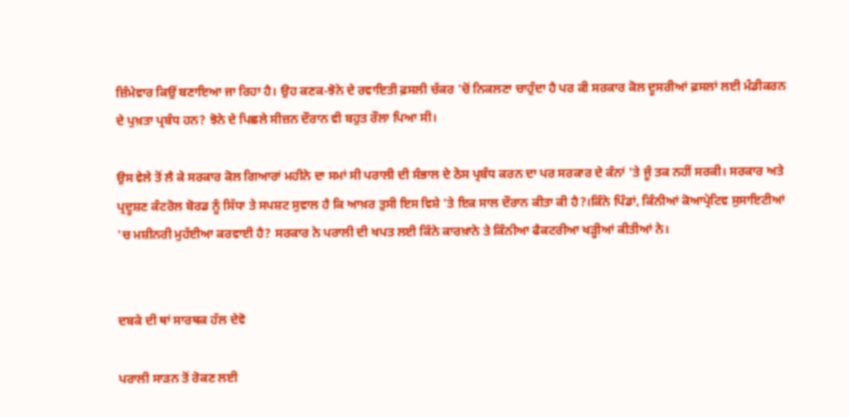ਜ਼ਿੰਮੇਵਾਰ ਕਿਉਂ ਬਣਾਇਆ ਜਾ ਰਿਹਾ ਹੈ। ਉਹ ਕਣਕ-ਝੋਨੇ ਦੇ ਰਵਾਇਤੀ ਫ਼ਸਲੀ ਚੱਕਰ 'ਚੋਂ ਨਿਕਲਣਾ ਚਾਹੁੰਦਾ ਹੈ ਪਰ ਕੀ ਸਰਕਾਰ ਕੋਲ ਦੂਸਰੀਆਂ ਫ਼ਸਲਾਂ ਲਈ ਮੰਡੀਕਰਨ ਦੇ ਪੁਖ਼ਤਾ ਪ੍ਰਬੰਧ ਹਨ? ਝੋਨੇ ਦੇ ਪਿਛਲੇ ਸੀਜ਼ਨ ਦੌਰਾਨ ਵੀ ਬਹੁਤ ਰੌਲਾ ਪਿਆ ਸੀ।

ਉਸ ਵੇਲੇ ਤੋਂ ਲੈ ਕੇ ਸਰਕਾਰ ਕੋਲ ਗਿਆਰਾਂ ਮਹੀਨੇ ਦਾ ਸਮਾਂ ਸੀ ਪਰਾਲੀ ਦੀ ਸੰਭਾਲ ਦੇ ਠੋਸ ਪ੍ਰਬੰਧ ਕਰਨ ਦਾ ਪਰ ਸਰਕਾਰ ਦੇ ਕੰਨਾਂ 'ਤੇ ਜੂੰ ਤਕ ਨਹੀਂ ਸਰਕੀ। ਸਰਕਾਰ ਅਤੇ ਪ੍ਰਦੂਸ਼ਣ ਕੰਟਰੋਲ ਬੋਰਡ ਨੂੰ ਸਿੱਧਾ ਤੇ ਸਪਸ਼ਟ ਸੁਵਾਲ ਹੈ ਕਿ ਆਖ਼ਰ ਤੁਸੀ ਇਸ ਵਿਸ਼ੇ 'ਤੇ ਇਕ ਸਾਲ ਦੌਰਾਨ ਕੀਤਾ ਕੀ ਹੈ?।ਕਿੰਨੇ ਪਿੰਡਾਂ, ਕਿੰਨੀਆਂ ਕੋਆਪ੍ਰੇਟਿਵ ਸੁਸਾਇਟੀਆਂ 'ਚ ਮਸ਼ੀਨਰੀ ਮੁਹੱਈਆ ਕਰਵਾਈ ਹੈ? ਸਰਕਾਰ ਨੇ ਪਰਾਲੀ ਦੀ ਖਪਤ ਲਈ ਕਿੰਨੇ ਕਾਰਖ਼ਾਨੇ ਤੇ ਕਿੰਨੀਆ ਫੈਕਟਰੀਆ ਖੜ੍ਹੀਆਂ ਕੀਤੀਆਂ ਨੇ।


ਦਬਕੇ ਦੀ ਥਾਂ ਸਾਰਥਕ ਹੱਲ ਦੇਵੋ

ਪਰਾਲੀ ਸਾੜਨ ਤੋਂ ਰੋਕਣ ਲਈ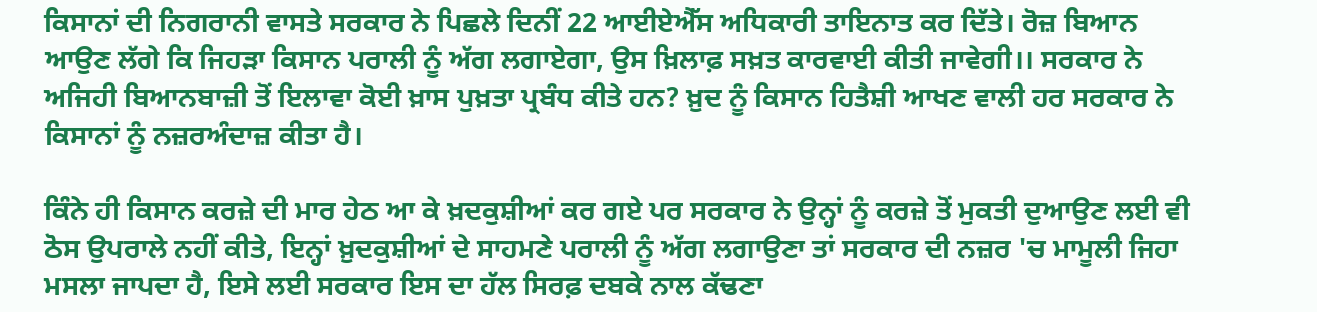ਕਿਸਾਨਾਂ ਦੀ ਨਿਗਰਾਨੀ ਵਾਸਤੇ ਸਰਕਾਰ ਨੇ ਪਿਛਲੇ ਦਿਨੀਂ 22 ਆਈਏਐੱਸ ਅਧਿਕਾਰੀ ਤਾਇਨਾਤ ਕਰ ਦਿੱਤੇ। ਰੋਜ਼ ਬਿਆਨ ਆਉਣ ਲੱਗੇ ਕਿ ਜਿਹੜਾ ਕਿਸਾਨ ਪਰਾਲੀ ਨੂੰ ਅੱਗ ਲਗਾਏਗਾ, ਉਸ ਖ਼ਿਲਾਫ਼ ਸਖ਼ਤ ਕਾਰਵਾਈ ਕੀਤੀ ਜਾਵੇਗੀ।। ਸਰਕਾਰ ਨੇ ਅਜਿਹੀ ਬਿਆਨਬਾਜ਼ੀ ਤੋਂ ਇਲਾਵਾ ਕੋਈ ਖ਼ਾਸ ਪੁਖ਼ਤਾ ਪ੍ਰਬੰਧ ਕੀਤੇ ਹਨ? ਖ਼ੁਦ ਨੂੰ ਕਿਸਾਨ ਹਿਤੈਸ਼ੀ ਆਖਣ ਵਾਲੀ ਹਰ ਸਰਕਾਰ ਨੇ ਕਿਸਾਨਾਂ ਨੂੰ ਨਜ਼ਰਅੰਦਾਜ਼ ਕੀਤਾ ਹੈ।

ਕਿੰਨੇ ਹੀ ਕਿਸਾਨ ਕਰਜ਼ੇ ਦੀ ਮਾਰ ਹੇਠ ਆ ਕੇ ਖ਼ਦਕੁਸ਼ੀਆਂ ਕਰ ਗਏ ਪਰ ਸਰਕਾਰ ਨੇ ਉਨ੍ਹਾਂ ਨੂੰ ਕਰਜ਼ੇ ਤੋਂ ਮੁਕਤੀ ਦੁਆਉਣ ਲਈ ਵੀ ਠੋਸ ਉਪਰਾਲੇ ਨਹੀਂ ਕੀਤੇ, ਇਨ੍ਹਾਂ ਖ਼ੁਦਕੁਸ਼ੀਆਂ ਦੇ ਸਾਹਮਣੇ ਪਰਾਲੀ ਨੂੰ ਅੱਗ ਲਗਾਉਣਾ ਤਾਂ ਸਰਕਾਰ ਦੀ ਨਜ਼ਰ 'ਚ ਮਾਮੂਲੀ ਜਿਹਾ ਮਸਲਾ ਜਾਪਦਾ ਹੈ, ਇਸੇ ਲਈ ਸਰਕਾਰ ਇਸ ਦਾ ਹੱਲ ਸਿਰਫ਼ ਦਬਕੇ ਨਾਲ ਕੱਢਣਾ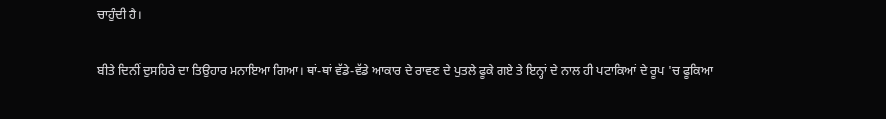ਚਾਹੁੰਦੀ ਹੈ।

ਬੀਤੇ ਦਿਨੀਂ ਦੁਸਹਿਰੇ ਦਾ ਤਿਉਹਾਰ ਮਨਾਇਆ ਗਿਆ। ਥਾਂ-ਥਾਂ ਵੱਡੇ-ਵੱਡੇ ਆਕਾਰ ਦੇ ਰਾਵਣ ਦੇ ਪੁਤਲੇ ਫੂਕੇ ਗਏ ਤੇ ਇਨ੍ਹਾਂ ਦੇ ਨਾਲ ਹੀ ਪਟਾਕਿਆਂ ਦੇ ਰੂਪ 'ਚ ਫੂਕਿਆ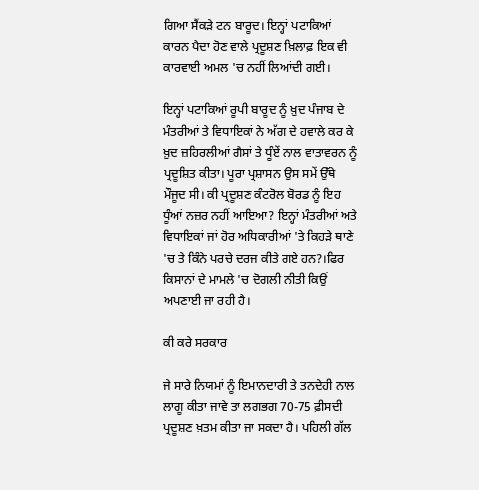ਗਿਆ ਸੈਂਕੜੇ ਟਨ ਬਾਰੂਦ। ਇਨ੍ਹਾਂ ਪਟਾਕਿਆਂ ਕਾਰਨ ਪੈਦਾ ਹੋਣ ਵਾਲੇ ਪ੍ਰਦੂਸ਼ਣ ਖ਼ਿਲਾਫ਼ ਇਕ ਵੀ ਕਾਰਵਾਈ ਅਮਲ 'ਚ ਨਹੀਂ ਲਿਆਂਦੀ ਗਈ।

ਇਨ੍ਹਾਂ ਪਟਾਕਿਆਂ ਰੂਪੀ ਬਾਰੂਦ ਨੂੰ ਖ਼ੁਦ ਪੰਜਾਬ ਦੇ ਮੰਤਰੀਆਂ ਤੇ ਵਿਧਾਇਕਾਂ ਨੇ ਅੱਗ ਦੇ ਹਵਾਲੇ ਕਰ ਕੇ ਖ਼ੁਦ ਜ਼ਹਿਰਲੀਆਂ ਗੈਸਾਂ ਤੇ ਧੂੰਏਂ ਨਾਲ ਵਾਤਾਵਰਨ ਨੂੰ ਪ੍ਰਦੂਸ਼ਿਤ ਕੀਤਾ। ਪੂਰਾ ਪ੍ਰਸ਼ਾਸਨ ਉਸ ਸਮੇਂ ਉੱਥੇ ਮੌਜੂਦ ਸੀ। ਕੀ ਪ੍ਰਦੂਸ਼ਣ ਕੰਟਰੋਲ ਬੋਰਡ ਨੂੰ ਇਹ ਧੂੰਆਂ ਨਜ਼ਰ ਨਹੀਂ ਆਇਆ? ਇਨ੍ਹਾਂ ਮੰਤਰੀਆਂ ਅਤੇ ਵਿਧਾਇਕਾਂ ਜਾਂ ਹੋਰ ਅਧਿਕਾਰੀਆਂ 'ਤੇ ਕਿਹੜੇ ਥਾਣੇ 'ਚ ਤੇ ਕਿੰਨੇ ਪਰਚੇ ਦਰਜ ਕੀਤੇ ਗਏ ਹਨ?।ਫਿਰ ਕਿਸਾਨਾਂ ਦੇ ਮਾਮਲੇ 'ਚ ਦੋਗਲੀ ਨੀਤੀ ਕਿਉਂ ਅਪਣਾਈ ਜਾ ਰਹੀ ਹੈ।

ਕੀ ਕਰੇ ਸਰਕਾਰ

ਜੇ ਸਾਰੇ ਨਿਯਮਾਂ ਨੂੰ ਇਮਾਨਦਾਰੀ ਤੇ ਤਨਦੇਹੀ ਨਾਲ ਲਾਗੂ ਕੀਤਾ ਜਾਵੇ ਤਾ ਲਗਭਗ 70-75 ਫ਼ੀਸਦੀ ਪ੍ਰਦੂਸ਼ਣ ਖ਼ਤਮ ਕੀਤਾ ਜਾ ਸਕਦਾ ਹੈ। ਪਹਿਲੀ ਗੱਲ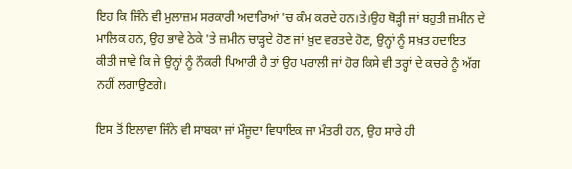ਇਹ ਕਿ ਜਿੰਨੇ ਵੀ ਮੁਲਾਜ਼ਮ ਸਰਕਾਰੀ ਅਦਾਰਿਆਂ 'ਚ ਕੰਮ ਕਰਦੇ ਹਨ।ਤੇ।ਉਹ ਥੋੜ੍ਹੀ ਜਾਂ ਬਹੁਤੀ ਜ਼ਮੀਨ ਦੇ ਮਾਲਿਕ ਹਨ, ਉਹ ਭਾਵੇ ਠੇਕੇ 'ਤੇ ਜ਼ਮੀਨ ਚਾੜ੍ਹਦੇ ਹੋਣ ਜਾਂ ਖ਼ੁਦ ਵਰਤਦੇ ਹੋਣ, ਉਨ੍ਹਾਂ ਨੂੰ ਸਖ਼ਤ ਹਦਾਇਤ ਕੀਤੀ ਜਾਵੇ ਕਿ ਜੇ ਉਨ੍ਹਾਂ ਨੂੰ ਨੌਕਰੀ ਪਿਆਰੀ ਹੈ ਤਾਂ ਉਹ ਪਰਾਲੀ ਜਾਂ ਹੋਰ ਕਿਸੇ ਵੀ ਤਰ੍ਹਾਂ ਦੇ ਕਚਰੇ ਨੂੰ ਅੱਗ ਨਹੀਂ ਲਗਾਉਣਗੇ।

ਇਸ ਤੋਂ ਇਲਾਵਾ ਜਿੰਨੇ ਵੀ ਸਾਬਕਾ ਜਾਂ ਮੌਜੂਦਾ ਵਿਧਾਇਕ ਜਾ ਮੰਤਰੀ ਹਨ, ਉਹ ਸਾਰੇ ਹੀ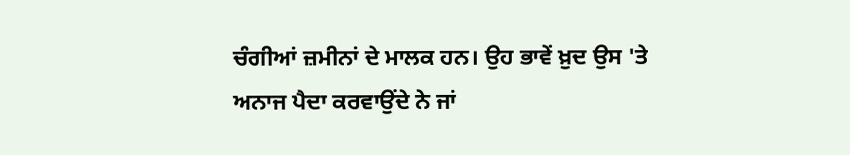ਚੰਗੀਆਂ ਜ਼ਮੀਨਾਂ ਦੇ ਮਾਲਕ ਹਨ। ਉਹ ਭਾਵੇਂ ਖ਼ੁਦ ਉਸ 'ਤੇ ਅਨਾਜ ਪੈਦਾ ਕਰਵਾਉਂਦੇ ਨੇ ਜਾਂ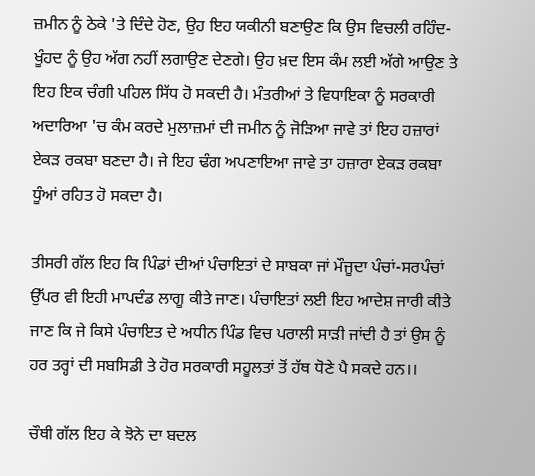ਜ਼ਮੀਨ ਨੂੰ ਠੇਕੇ 'ਤੇ ਦਿੰਦੇ ਹੋਣ, ਉਹ ਇਹ ਯਕੀਨੀ ਬਣਾਉਣ ਕਿ ਉਸ ਵਿਚਲੀ ਰਹਿੰਦ-ਖੂੰਹਦ ਨੂੰ ਉਹ ਅੱਗ ਨਹੀਂ ਲਗਾਉਣ ਦੇਣਗੇ। ਉਹ ਖ਼ਦ ਇਸ ਕੰਮ ਲਈ ਅੱਗੇ ਆਉਣ ਤੇ ਇਹ ਇਕ ਚੰਗੀ ਪਹਿਲ ਸਿੱਧ ਹੋ ਸਕਦੀ ਹੈ। ਮੰਤਰੀਆਂ ਤੇ ਵਿਧਾਇਕਾ ਨੂੰ ਸਰਕਾਰੀ ਅਦਾਰਿਆ 'ਚ ਕੰਮ ਕਰਦੇ ਮੁਲਾਜ਼ਮਾਂ ਦੀ ਜਮੀਨ ਨੂੰ ਜੋੜਿਆ ਜਾਵੇ ਤਾਂ ਇਹ ਹਜ਼ਾਰਾਂ ਏਕੜ ਰਕਬਾ ਬਣਦਾ ਹੈ। ਜੇ ਇਹ ਢੰਗ ਅਪਣਾਇਆ ਜਾਵੇ ਤਾ ਹਜ਼ਾਰਾ ਏਕੜ ਰਕਬਾ ਧੂੰਆਂ ਰਹਿਤ ਹੋ ਸਕਦਾ ਹੈ।

ਤੀਸਰੀ ਗੱਲ ਇਹ ਕਿ ਪਿੰਡਾਂ ਦੀਆਂ ਪੰਚਾਇਤਾਂ ਦੇ ਸਾਬਕਾ ਜਾਂ ਮੌਜੂਦਾ ਪੰਚਾਂ-ਸਰਪੰਚਾਂ ਉੱਪਰ ਵੀ ਇਹੀ ਮਾਪਦੰਡ ਲਾਗੂ ਕੀਤੇ ਜਾਣ। ਪੰਚਾਇਤਾਂ ਲਈ ਇਹ ਆਦੇਸ਼ ਜਾਰੀ ਕੀਤੇ ਜਾਣ ਕਿ ਜੇ ਕਿਸੇ ਪੰਚਾਇਤ ਦੇ ਅਧੀਨ ਪਿੰਡ ਵਿਚ ਪਰਾਲੀ ਸਾੜੀ ਜਾਂਦੀ ਹੈ ਤਾਂ ਉਸ ਨੂੰ ਹਰ ਤਰ੍ਹਾਂ ਦੀ ਸਬਸਿਡੀ ਤੇ ਹੋਰ ਸਰਕਾਰੀ ਸਹੂਲਤਾਂ ਤੋਂ ਹੱਥ ਧੋਣੇ ਪੈ ਸਕਦੇ ਹਨ।।

ਚੌਥੀ ਗੱਲ ਇਹ ਕੇ ਝੋਨੇ ਦਾ ਬਦਲ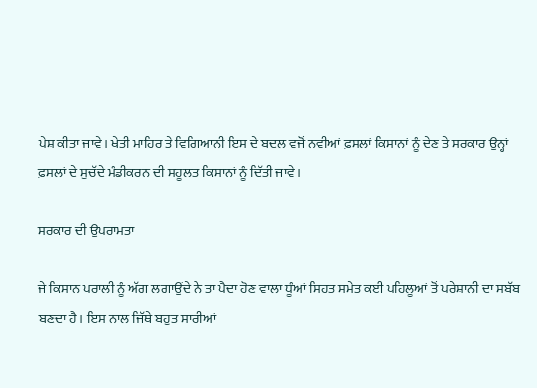ਪੇਸ਼ ਕੀਤਾ ਜਾਵੇ। ਖੇਤੀ ਮਾਹਿਰ ਤੇ ਵਿਗਿਆਨੀ ਇਸ ਦੇ ਬਦਲ ਵਜੋਂ ਨਵੀਆਂ ਫ਼ਸਲਾਂ ਕਿਸਾਨਾਂ ਨੂੰ ਦੇਣ ਤੇ ਸਰਕਾਰ ਉਨ੍ਹਾਂ ਫ਼ਸਲਾਂ ਦੇ ਸੁਚੱਦੇ ਮੰਡੀਕਰਨ ਦੀ ਸਹੂਲਤ ਕਿਸਾਨਾਂ ਨੂੰ ਦਿੱਤੀ ਜਾਵੇ।

ਸਰਕਾਰ ਦੀ ਉਪਰਾਮਤਾ

ਜੇ ਕਿਸਾਨ ਪਰਾਲੀ ਨੂੰ ਅੱਗ ਲਗਾਉਂਦੇ ਨੇ ਤਾ ਪੈਦਾ ਹੋਣ ਵਾਲਾ ਧੂੰਆਂ ਸਿਹਤ ਸਮੇਤ ਕਈ ਪਹਿਲੂਆਂ ਤੋਂ ਪਰੇਸ਼ਾਨੀ ਦਾ ਸਬੱਬ ਬਣਦਾ ਹੈ। ਇਸ ਨਾਲ ਜਿੱਥੇ ਬਹੁਤ ਸਾਰੀਆਂ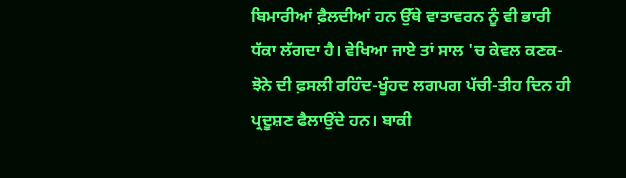ਬਿਮਾਰੀਆਂ ਫ਼ੈਲਦੀਆਂ ਹਨ ਉੱਥੇ ਵਾਤਾਵਰਨ ਨੂੰ ਵੀ ਭਾਰੀ ਧੱਕਾ ਲੱਗਦਾ ਹੈ। ਵੇਖਿਆ ਜਾਏ ਤਾਂ ਸਾਲ 'ਚ ਕੇਵਲ ਕਣਕ-ਝੋਨੇ ਦੀ ਫ਼ਸਲੀ ਰਹਿੰਦ-ਖੂੰਹਦ ਲਗਪਗ ਪੱਚੀ-ਤੀਹ ਦਿਨ ਹੀ ਪ੍ਰਦੂਸ਼ਣ ਫੈਲਾਉਂਦੇ ਹਨ। ਬਾਕੀ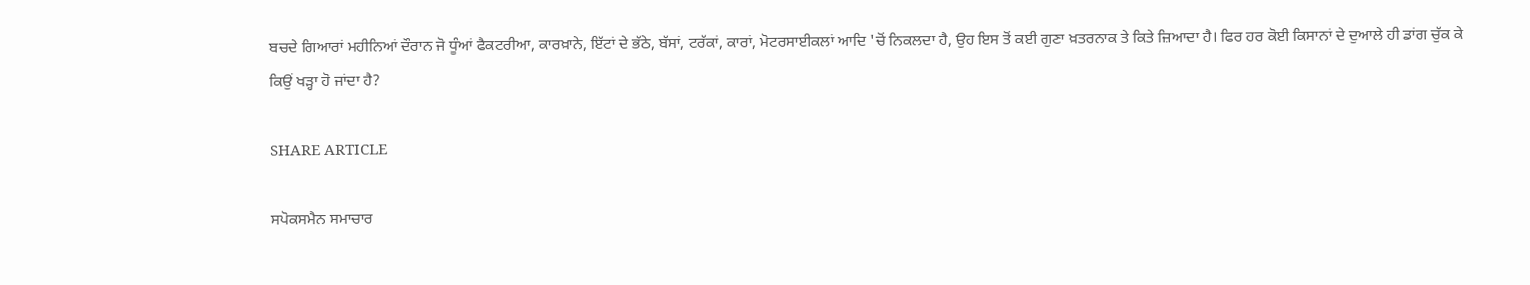ਬਚਦੇ ਗਿਆਰਾਂ ਮਹੀਨਿਆਂ ਦੌਰਾਨ ਜੋ ਧੂੰਆਂ ਫੈਕਟਰੀਆ, ਕਾਰਖ਼ਾਨੇ, ਇੱਟਾਂ ਦੇ ਭੱਠੇ, ਬੱਸਾਂ, ਟਰੱਕਾਂ, ਕਾਰਾਂ, ਮੋਟਰਸਾਈਕਲਾਂ ਆਦਿ 'ਚੋਂ ਨਿਕਲਦਾ ਹੈ, ਉਹ ਇਸ ਤੋਂ ਕਈ ਗੁਣਾ ਖ਼ਤਰਨਾਕ ਤੇ ਕਿਤੇ ਜ਼ਿਆਦਾ ਹੈ। ਫਿਰ ਹਰ ਕੋਈ ਕਿਸਾਨਾਂ ਦੇ ਦੁਆਲੇ ਹੀ ਡਾਂਗ ਚੁੱਕ ਕੇ ਕਿਉਂ ਖੜ੍ਹਾ ਹੋ ਜਾਂਦਾ ਹੈ?

SHARE ARTICLE

ਸਪੋਕਸਮੈਨ ਸਮਾਚਾਰ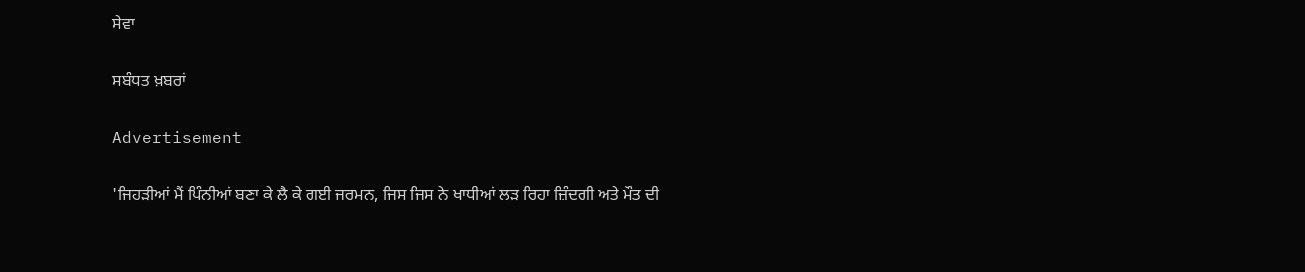ਸੇਵਾ

ਸਬੰਧਤ ਖ਼ਬਰਾਂ

Advertisement

'ਜਿਹੜੀਆਂ ਮੈਂ ਪਿੰਨੀਆਂ ਬਣਾ ਕੇ ਲੈ ਕੇ ਗਈ ਜਰਮਨ, ਜਿਸ ਜਿਸ ਨੇ ਖਾਧੀਆਂ ਲੜ ਰਿਹਾ ਜ਼ਿੰਦਗੀ ਅਤੇ ਮੌਤ ਦੀ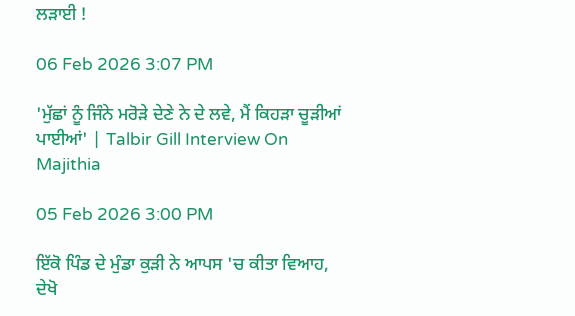ਲੜਾਈ !

06 Feb 2026 3:07 PM

'ਮੁੱਛਾਂ ਨੂੰ ਜਿੰਨੇ ਮਰੋੜੇ ਦੇਣੇ ਨੇ ਦੇ ਲਵੇ, ਮੈਂ ਕਿਹੜਾ ਚੂੜੀਆਂ ਪਾਈਆਂ' | Talbir Gill Interview On Majithia

05 Feb 2026 3:00 PM

ਇੱਕੋ ਪਿੰਡ ਦੇ ਮੁੰਡਾ ਕੁੜੀ ਨੇ ਆਪਸ 'ਚ ਕੀਤਾ ਵਿਆਹ, ਦੇਖੋ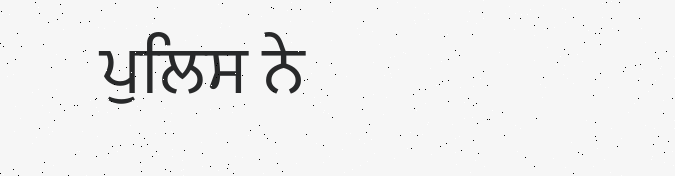ਪੁਲਿਸ ਨੇ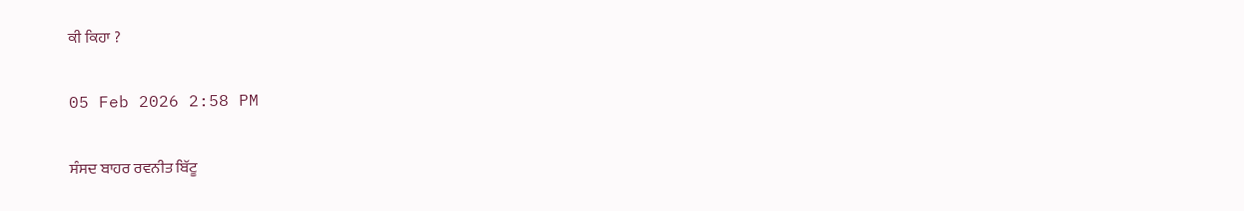ਕੀ ਕਿਹਾ ?

05 Feb 2026 2:58 PM

ਸੰਸਦ ਬਾਹਰ ਰਵਨੀਤ ਬਿੱਟੂ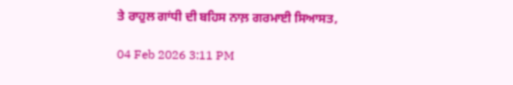ਤੇ ਰਾਹੁਲ ਗਾਂਧੀ ਦੀ ਬਹਿਸ ਨਾਲ਼ ਗਰਮਾਈ ਸਿਆਸਤ,

04 Feb 2026 3:11 PM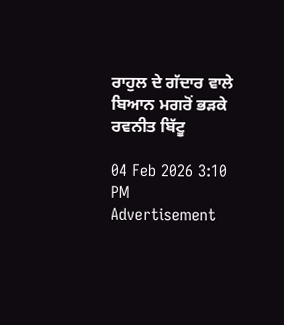ਰਾਹੁਲ ਦੇ ਗੱਦਾਰ ਵਾਲੇ ਬਿਆਨ ਮਗਰੋਂ ਭੜਕੇ ਰਵਨੀਤ ਬਿੱਟੂ

04 Feb 2026 3:10 PM
Advertisement